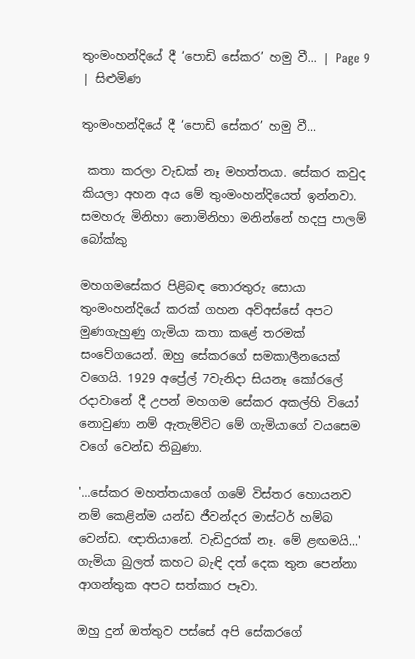තුංමංහන්දියේ දී ‘පොඩි සේකර’ හමු වී... | Page 9 | සිළුමිණ

තුංමංහන්දියේ දී ‘පොඩි සේකර’ හමු වී...

 කතා කරලා වැඩක් නෑ මහත්තයා. සේකර කවුද කියලා අහන අය මේ තුංමංහන්දියෙත් ඉන්නවා. සමහරු මිනිහා නොමිනිහා මනින්නේ හදපු පාලම් බෝක්කු

මහගමසේකර පිළිබඳ තොරතුරු සොයා තුංමංහන්දියේ කරක් ගහන අව්අස්සේ අපට මුණගැහුණු ගැමියා කතා කළේ තරමක් සංවේගයෙන්. ඔහු සේකරගේ සමකාලීනයෙක් වගෙයි. 1929 අප්‍රේල් 7වැනිදා සියනෑ කෝරලේ රදාවානේ දී උපන් මහගම සේකර අකල්හි වි‍යෝ නොවුණා නම් ඇතැම්විට මේ ගැමියාගේ වයසෙම වගේ වෙන්ඩ තිබුණා.

'...සේකර මහත්තයාගේ ගමේ විස්තර හොයනව නම් කෙළින්ම යන්ඩ ජීවන්දර මාස්ටර් හම්බ වෙන්ඩ. ඥාතියානේ. වැඩිදුරක් නෑ. මේ ළඟමයි...' ගැමියා බුලත් කහට බැඳි දත් දෙක තුන පෙන්නා ආගන්තුක අපට සත්කාර පෑවා.

ඔහු දුන් ඔත්තුව පස්සේ අපි සේකරගේ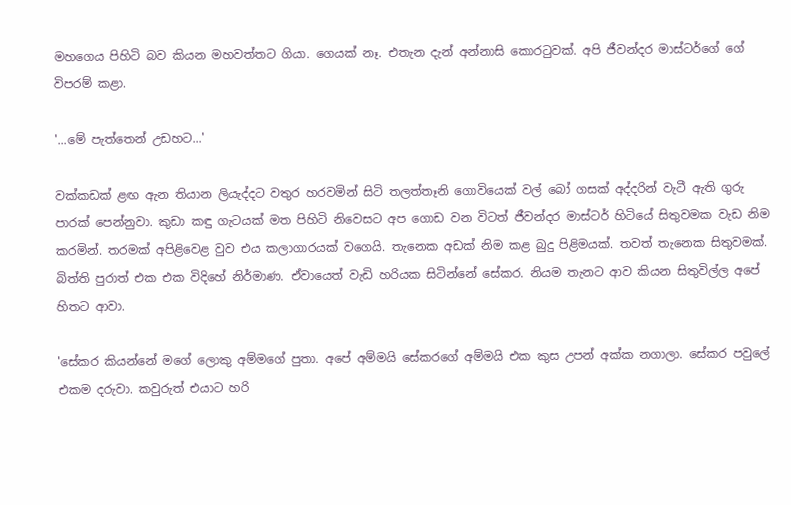මහගෙය පිහිටි බව කියන මහවත්තට ගියා. ගෙයක් නෑ. එතැන දැන් අන්නාසි කොරටුවක්. අපි ජීවන්දර මාස්ටර්ගේ ගේ විපරම් කළා.

'...මේ පැත්තෙන් උඩහට...'

වක්කඩක් ළඟ ඇන තියාන ලියැද්දට වතුර හරවමින් සිටි තලත්තෑනි ගොවියෙක් වල් බෝ ගසක් අද්දරින් වැටී ඇති ගුරු පාරක් පෙන්නුවා. කුඩා කඳු ගැටයක් මත පිහිටි නිවෙසට අප ගොඩ වන විටත් ජීවන්දර මාස්‍ටර් හිටියේ සිතුවමක වැඩ නිම කරමින්. තරමක් අපිළිවෙළ වුව එය කලාගාරයක් වගෙයි. තැනෙක අඩක් නිම කළ බුදු පිළිමයක්. තවත් තැනෙක සිතුවමක්. බිත්ති පුරාත් එක එක විදිහේ නිර්මාණ. ඒවායෙත් වැඩි හරියක සිටින්නේ සේකර. නියම තැනට ආව කියන සිතුවිල්ල අපේ හිතට ආවා.

'සේකර කියන්නේ මගේ ලොකු අම්මගේ පුතා. අපේ අම්මයි සේකරගේ අම්මයි එක කුස උපන් අක්ක නගාලා. සේකර පවුලේ එකම දරුවා. කවුරුත් එයාට හරි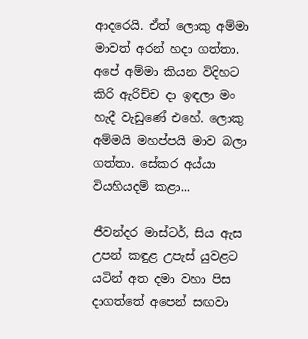ආදරෙයි. ඒත් ලොකු අම්මා මාවත් අරන් හදා ගත්තා. අපේ අම්මා කියන විදිහට කිරි ඇරිච්ච දා ඉඳලා මං හැදී වැඩු‍ණේ එහේ. ලොකු අම්මයි මහප්පයි මාව බලා ගත්තා. සේකර අය්යා වියහියදම් කළා...

ජීවන්දර මාස්‍ටර්, සිය ඇස උපන් කඳුළ උපැස් යුවළට යටින් අත දමා වහා පිස දාගත්තේ අපෙන් සඟවා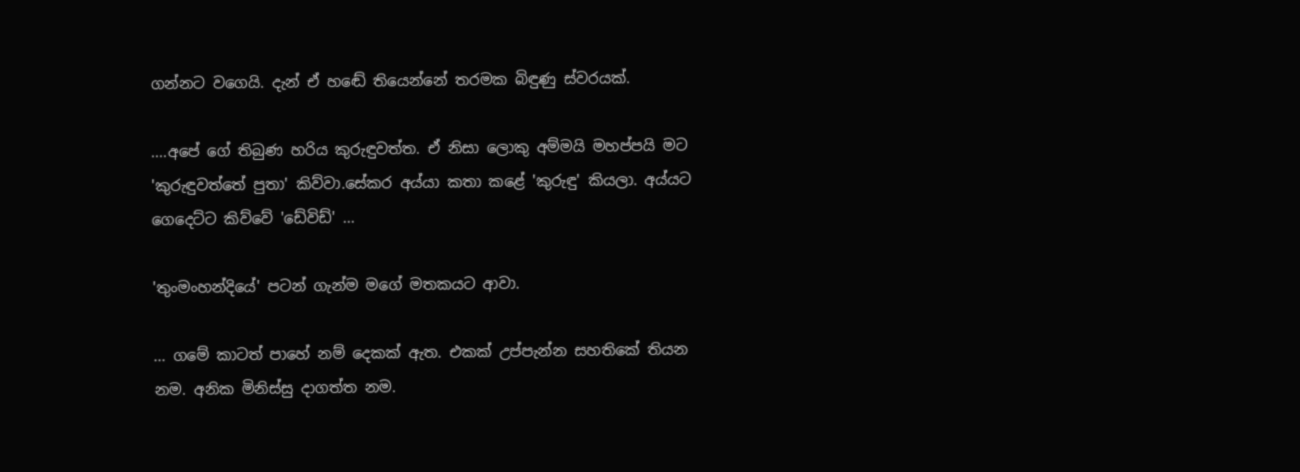ගන්නට වගෙයි. දැන් ඒ හඬේ තියෙන්නේ තරමක බිඳුණු ස්වරයක්.

....අපේ ගේ තිබුණ හරිය කුරුඳුවත්ත. ඒ නිසා ලොකු අම්මයි මහප්පයි මට 'කුරුඳුවත්තේ පුතා' කිව්වා.සේකර අය්යා කතා කළේ 'කුරුඳු' කියලා. අය්යට ගෙදෙට්ට කිව්වේ 'ඩේවිඩ්' ...

'තුංමංහන්දියේ' පටන් ගැන්ම මගේ මතකයට ආවා.

... ගමේ කාටත් පාහේ නම් දෙකක් ඇත. එකක් උප්පැන්න සහතිකේ තියන නම. අනික මිනිස්සු දාගත්ත නම.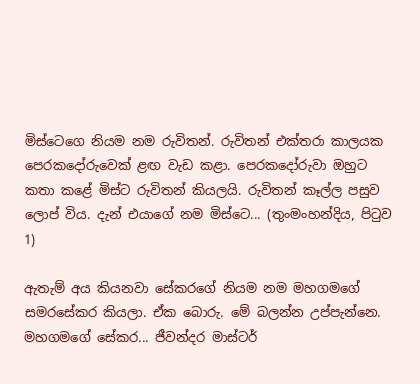මිස්ටෙගෙ නියම නම රුවිතන්. රුවිතන් එක්තරා කාලයක පෙරකදෝරුවෙක් ළඟ වැඩ කළා. පෙරකදෝරුවා ඔහුට කතා කළේ මිස්ට රුවිතන් කියලයි. රුවිතන් කෑල්ල පසුව ලොප් විය. දැන් එයාගේ නම මිස්ටෙ... (තුංමංහන්දිය, පිටුව 1)

ඇතැම් අය කියනවා සේකරගේ නියම නම මහගමගේ සමරසේකර කියලා. ඒක බොරු. මේ බලන්න උප්පැන්නෙ. මහගමගේ සේකර... ජීවන්දර මාස්‍ටර්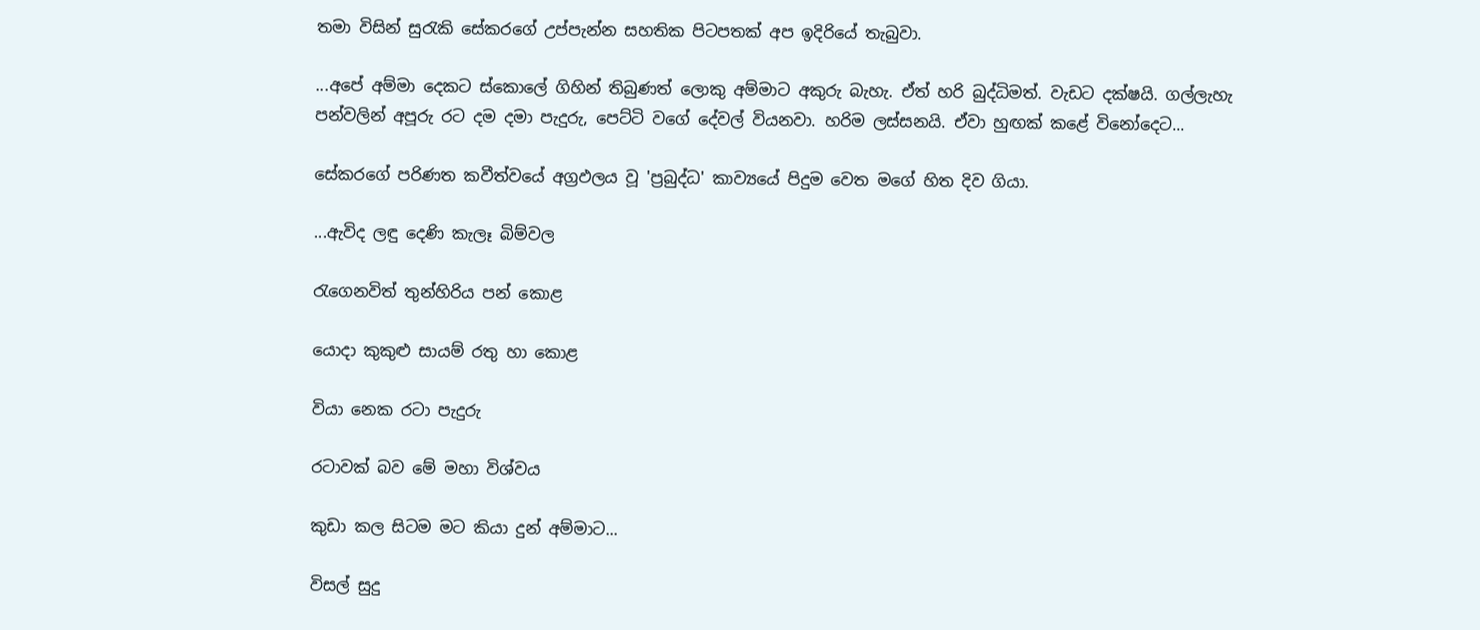තමා විසින් සුරැකි සේකරගේ උප්පැන්න සහතික පිටපතක් අප ඉදිරියේ තැබුවා.

...අපේ අම්මා දෙකට ස්කොලේ ගි‍හින් තිබුණත් ලොකු අම්මාට අකුරු බැහැ. ඒත් හරි බුද්ධිමත්. වැඩට දක්ෂයි. ගල්ලැහැ පන්වලින් අපූරු රට දම දමා පැදුරු, පෙට්ටි වගේ දේවල් වියනවා. හරිම ලස්සනයි. ඒවා හුඟක් කළේ විනෝදෙට...

සේකරගේ පරිණත කවීත්වයේ අග්‍රඵලය වූ 'ප්‍රබුද්ධ' කාව්‍යයේ පිදුම වෙත මගේ හිත දිව ගියා.

...ඇවිද ලඳු‍ දෙණි කැලෑ බිම්වල

රැගෙනවිත් තුන්හිරිය පන්‍ කොළ

යොදා කුකුළු සායම් රතු හා කොළ

වියා නෙක රටා පැදුරු

රටාවක් බව ‍මේ මහා විශ්වය

කුඩා කල සිටම මට කියා දුන් අම්මාට...

විසල් සුදු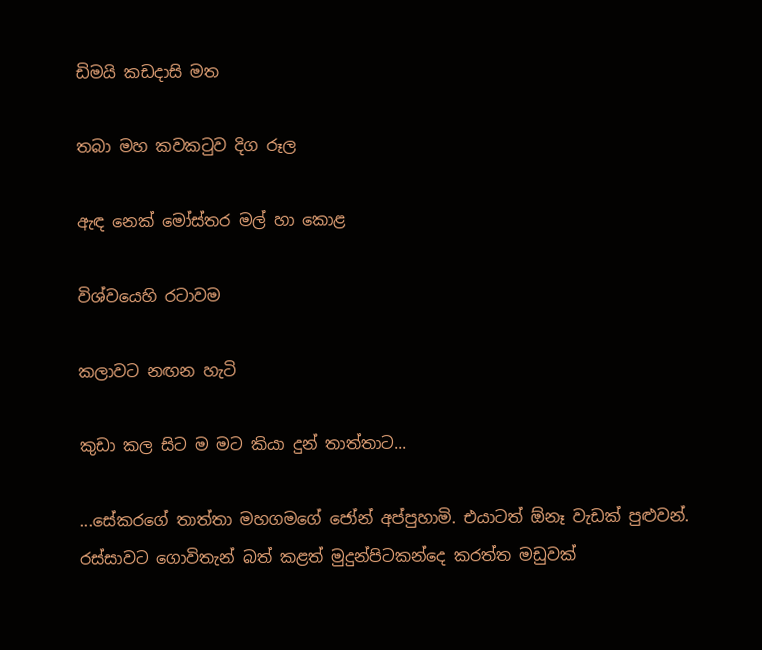ඩිමයි කඩදාසි මත

තබා මහ කවකටුව දිග රූල

ඇඳ නෙක් මෝස්තර මල් හා කොළ

විශ්වයෙහි රටාවම

කලාවට නඟන හැටි

කු‍ඩා කල සිට ම මට කියා දුන් තාත්තාට...

...සේකරගේ තාත්තා මහගමගේ ජෝන් අප්පුහාමි. එයාටත් ඕනෑ වැඩක් පුළුවන්. රස්සාවට ගොවිතැන් බත් කළත් මුදුන්පිටකන්දෙ කරත්ත මඩුවක්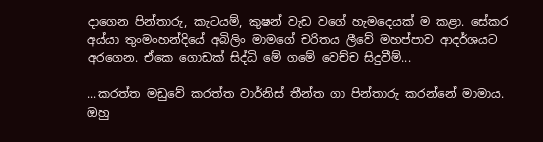දාගෙන පින්තාරු, කැටයම්, කුෂන් වැඩ වගේ හැමදෙයක් ම කළා. සේකර අය්යා තුංමංහන්දියේ අබිලිං මාමගේ චරිතය ලීවේ මහප්පාව ආදර්ශයට අරගෙන. ඒකෙ ගොඩක් සිද්ධි මේ ගමේ වෙච්ච සිදුවීම්...

...කරත්ත මඩුවේ කරත්ත වාර්නිස් තීන්ත ගා පින්තාරු කරන්නේ මාමාය. ඔහු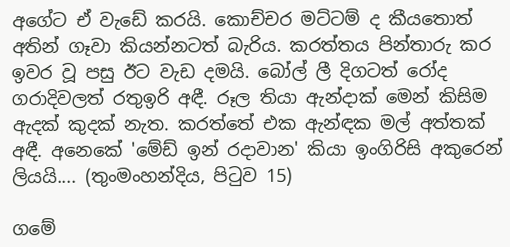අගේට ඒ වැඩේ කරයි. කොච්චර මට්ටම් ද කීයතොත් අතින් ගෑවා කියන්නටත් බැරිය. කරත්තය පින්තාරු කර ඉවර වූ පසු ඊට වැඩ දමයි. බෝල් ලී දිගටත් රෝද ගරාදිවලත් රතුඉරි අඳී. රූල තියා ඇන්දාක් මෙන් කිසිම ඇදක් කුදක් නැත. කරත්තේ එක ඇන්ඳක මල් අත්තක් අඳී. අනෙකේ 'මේඩ් ඉන් රදාවාන' කියා ඉංගිරිසි අකුරෙන් ලියයි.... (තුංමංහන්දිය, පිටුව 15)

ගමේ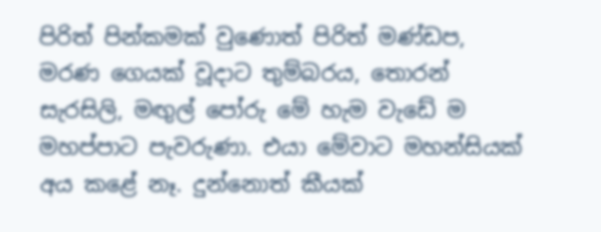පිරිත් පින්කමක් වුණොත් පිරිත් මණ්ඩප, මරණ ගෙයක් වූදාට තුම්බරය, තොරන් සැරසිලි, මඟුල් පෝරු මේ හැම වැඩේ ම මහප්පාට පැවරුණා. එයා මේවාට මහන්සියක් අය කළේ නෑ. දුන්නොත් කීයක්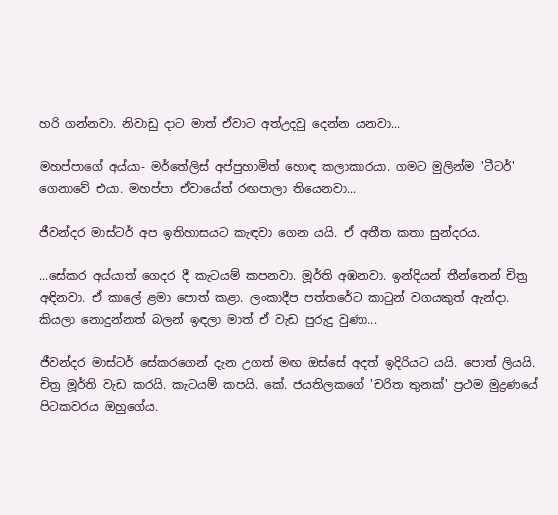හරි ගන්නවා. නිවාඩු දාට මාත් ඒවාට අත්උදවු දෙන්න යනවා...

මහප්පාගේ අය්යා- මර්තේලිස් අප්පුහාමිත් හොඳ කලාකාරයා. ගමට මුලින්ම 'ටීටර්' ගෙනාවේ එයා. මහප්පා ඒවායේත් රඟපාලා තියෙනවා...

ජීවන්දර මාස්ටර් අප ඉතිහාසයට කැඳවා ගෙන යයි. ඒ අතීත කතා සුන්දරය.

...සේකර අය්යාත් ගෙදර දී කැටයම් කපනවා. මූර්ති අඹනවා. ඉන්දියන් තීන්තෙන් චිත්‍ර අඳිනවා. ඒ කාලේ ළමා පොත් කළා. ලංකාදීප පත්තරේ‍ට කාටුන් වගයකුත් ඇන්දා. කියලා නොදුන්නත් බලන් ඉඳලා මාත් ඒ වැඩ පුරුදු වුණා...

ජීවන්දර මාස්ටර් සේකරගෙන් දැන උගත් මඟ ඔස්සේ අදත් ඉදිරියට යයි. පොත් ලියයි. චිත්‍ර මූර්ති වැඩ කරයි. කැටයම් කපයි. කේ. ජයතිලකගේ 'චරිත තුනක්' ප්‍රථම මුද්‍රණයේ පිටකවරය ඔහුගේය.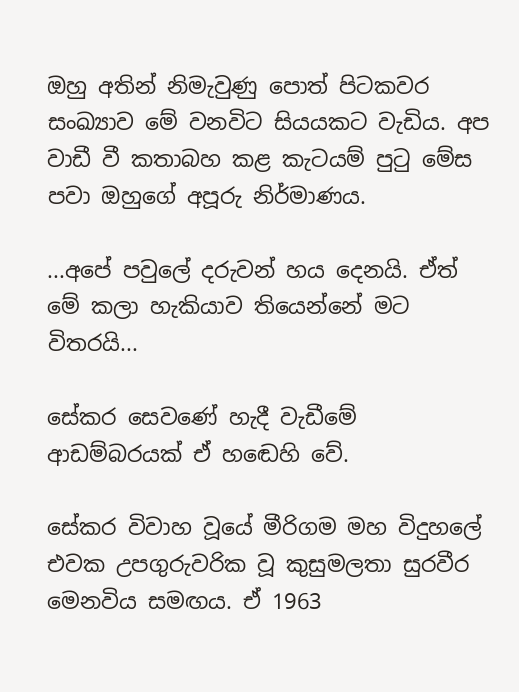ඔහු අතින් නිමැවුණු පොත් පිටකවර සංඛ්‍යාව මේ වනවිට සියයකට වැඩිය. අප වාඩී වී කතාබහ කළ කැටයම් පුටු මේස පවා ඔහුගේ අපූරු නිර්මාණය.

...අපේ පවුලේ දරුවන් හය දෙනයි. ඒත් මේ කලා හැකියාව තියෙන්නේ මට විතරයි...

සේකර සෙවණේ හැදී වැඩීමේ ආඩම්බරයක් ඒ හඬෙහි වේ.

සේකර විවාහ වූයේ මීරිගම මහ විදුහලේ එවක උපගුරුවරික වූ කුසුමලතා සුරවීර මෙනවිය සමඟය. ඒ 1963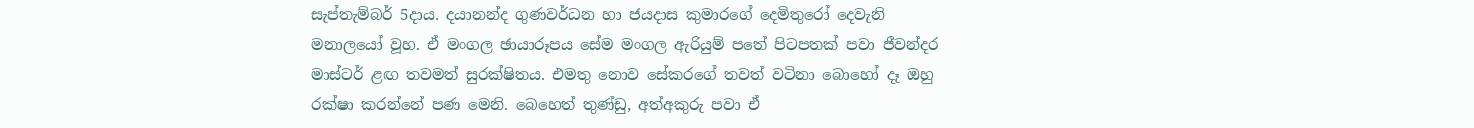සැප්තැම්බර් 5දාය. දයානන්ද ගුණවර්ධන හා ජයදාස කුමාරගේ දෙමිතුරෝ දෙවැනි මනාලයෝ වූහ. ඒ මංගල ඡායාරූපය සේම මංගල ඇරියුම් පතේ පිටපතක් පවා ජීවන්දර මාස්ටර් ළඟ තවමත් සුරක්ෂිතය. එමතු නොව සේකරගේ තවත් වටිනා බොහෝ දෑ ඔහු රක්ෂා කරන්නේ පණ මෙනි. බෙහෙත් තුණ්ඩු, අත්අකුරු පවා ඒ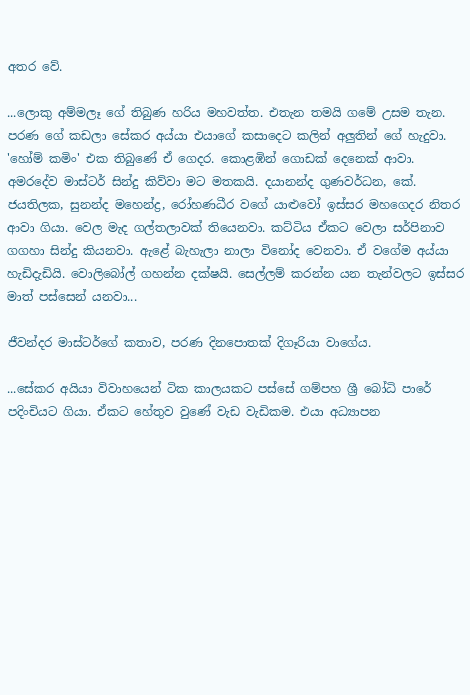අතර වේ.

...ලොකු අම්මලෑ ගේ තිබුණ හරිය මහවත්ත. එතැන තමයි ගමේ උසම තැන. පරණ ගේ කඩලා සේකර අය්යා එයාගේ කසාදෙට කලින් අලුතින් ගේ හැදුවා. 'හෝම් කමිං' එක තිබුණේ ඒ ගෙදර. කොළඹින් ගොඩක් දෙනෙක් ආවා. අමරදේව මාස්ටර් සින්දු කිව්වා මට මතකයි. දයානන්ද ගුණවර්ධන, කේ. ජයතිලක, සුනන්ද මහෙන්ද්‍ර, රෝහණධීර වගේ යාළුවෝ ඉස්සර මහගෙදර නිතර ආවා ගියා. වෙල මැද ගල්තලාවක් තියෙනවා. කට්ටිය ඒකට වෙලා සර්පිනාව ගගහා සින්දු කියනවා. ඇළේ බැහැලා නාලා විනෝද වෙනවා. ඒ වගේම අය්යා හැඩිදැඩියි. වොලිබෝල් ගහන්න දක්ෂයි. සෙල්ලම් කරන්න යන තැන්වලට ඉස්සර මාත් පස්සෙන් යනවා...

ජීවන්දර මාස්ටර්ගේ කතාව, පරණ දිනපොතක් දිගෑරියා වාගේය.

...සේකර අයියා විවාහයෙන් ටික කාලයකට පස්සේ ගම්පහ ශ්‍රී බෝධි පාරේ පදිංචියට ගියා. ඒකට හේතුව වුණේ වැඩ වැඩිකම. එයා අධ්‍යාපන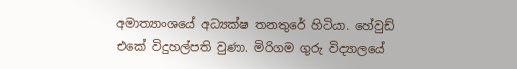අමාත්‍යාංශයේ අධ්‍යක්ෂ තනතුරේ හිටියා. හේවුඩ් එකේ විදුහල්පති වුණා. මිරිගම ගුරු විද්‍යාලයේ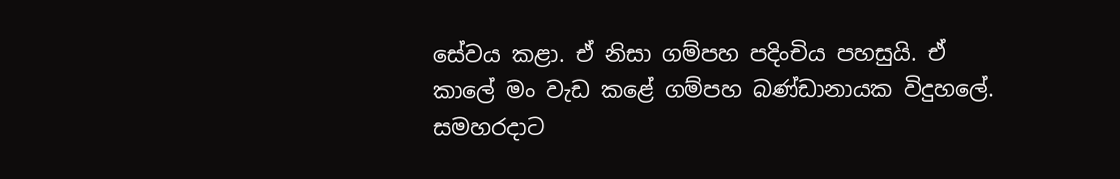සේවය කළා. ඒ නිසා ගම්පහ පදිංචිය පහසුයි. ඒ කාලේ මං වැඩ කළේ ගම්පහ බණ්ඩානායක විදුහලේ. සමහරදාට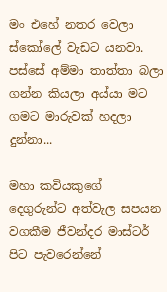මං එහේ නතර වෙලා ස්කෝලේ වැඩට යනවා. පස්සේ අම්මා තාත්තා බලා ගන්න කියලා අය්යා මට ගමට මාරුවක් හදලා දුන්නා...

මහා කවියකුගේ දෙගුරුන්ට අත්වැල සපයන වගකීම ජීවන්දර මාස්ටර් පිට පැවරෙන්නේ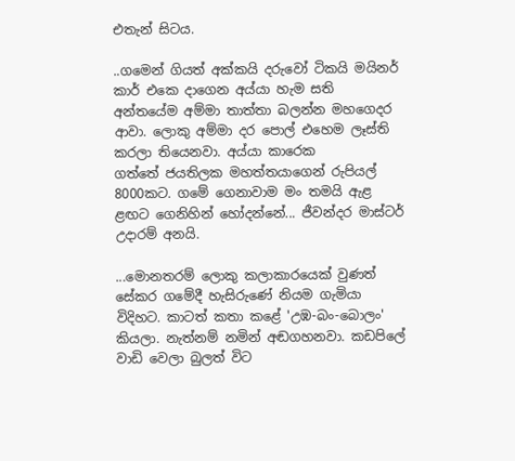එතැන් සිටය.

..ගමෙන් ගියත් අක්කයි දරුවෝ ටිකයි මයිනර් කාර් එකෙ දාගෙන අය්යා හැම සති අන්තයේම අම්මා තාත්තා බලන්න මහගෙදර ආවා. ලොකු අම්මා දර පොල් එහෙම ලෑස්ති කරලා තියෙනවා. අය්යා කාරෙක ගත්තේ ‍ජයතිලක මහත්තයාගෙන් රුපියල් 8000කට. ගමේ ගෙනාවාම මං තමයි ඇළ ළඟට ගෙනිහින් හෝදන්නේ... ජීවන්දර මාස්ටර් උදාරම් අනයි.

...මොනතරම් ලොකු කලාකාරයෙක් වුණත් සේකර ගමේදී හැසිරු‍ණේ නියම ගැමියා විදිහට. කාටත් කතා ‍කළේ 'උඹ-බං-බොලං' කියලා. නැත්නම් නමින් අඬගහනවා. කඩපිලේ වාඩි වෙලා බුලත් විට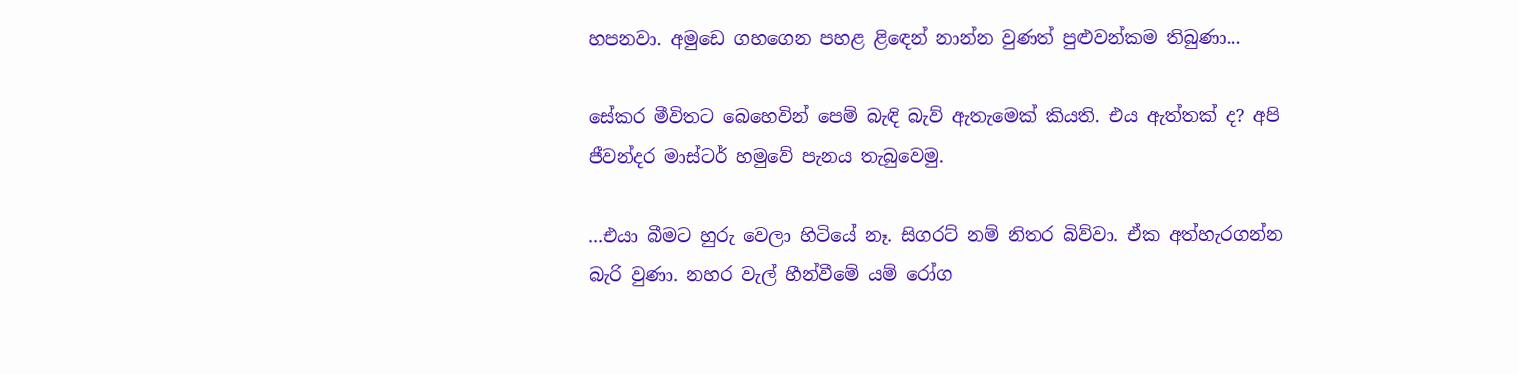හපනවා. අමුඩෙ ගහගෙන පහළ ළිඳෙන් නාන්න වුණත් පුළුවන්කම තිබුණා...

සේකර මීවිතට බෙහෙවින් පෙම් බැඳි බැව් ඇතැමෙක් කියති. එය ඇත්තක් ද? අපි ජීවන්දර මාස්ටර් හමුවේ පැනය තැබුවෙමු.

...එයා බීමට හුරු වෙලා හිටියේ නෑ. සිගරට් නම් නිතර බිව්වා. ඒක අත්හැරගන්න බැරි වුණා. නහර වැල් හීන්වීමේ යම් රෝග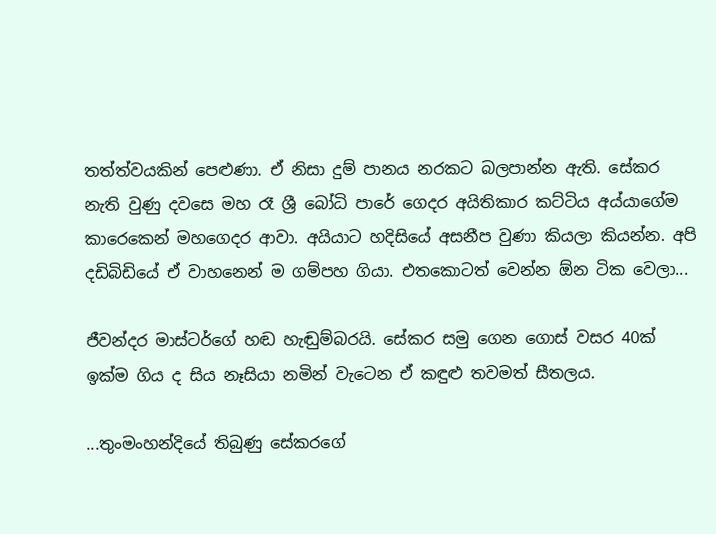තත්ත්වයකින් පෙළුණා. ඒ නිසා දුම් පානය නරකට බලපාන්න ඇති. සේකර නැති වුණු දවසෙ මහ රෑ ශ්‍රී බෝධි පාරේ ගෙදර අයිතිකාර ක‍ට්ටිය අය්යාගේම කාරෙකෙන් මහගෙදර ආවා. අයියාට හදිසියේ අසනීප වුණා කියලා කියන්න. අපි දඩිබිඩියේ ඒ වාහනෙන් ම ගම්පහ ගියා. එතකොටත් වෙන්න ඕන ටික වෙලා...

ජීවන්දර මාස්ටර්ගේ හඬ හැඬුම්බරයි. සේකර සමු ගෙන ගොස් වසර 40ක් ඉක්ම ගිය ද සිය නෑසියා නමින් වැටෙන ඒ කඳුළු තවමත් සීතලය.

...තුංමංහන්දියේ තිබුණු සේකරගේ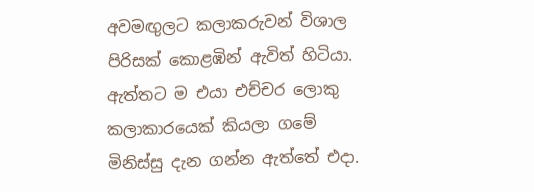අවමඟුලට කලාකරුවන් විශාල පිරිසක් කොළඹින් ඇවිත් හිටියා. ඇත්තට ම එයා එච්චර ලොකු කලාකාරයෙක් කියලා ගමේ මිනිස්සු දැන ගන්න ඇත්තේ එදා.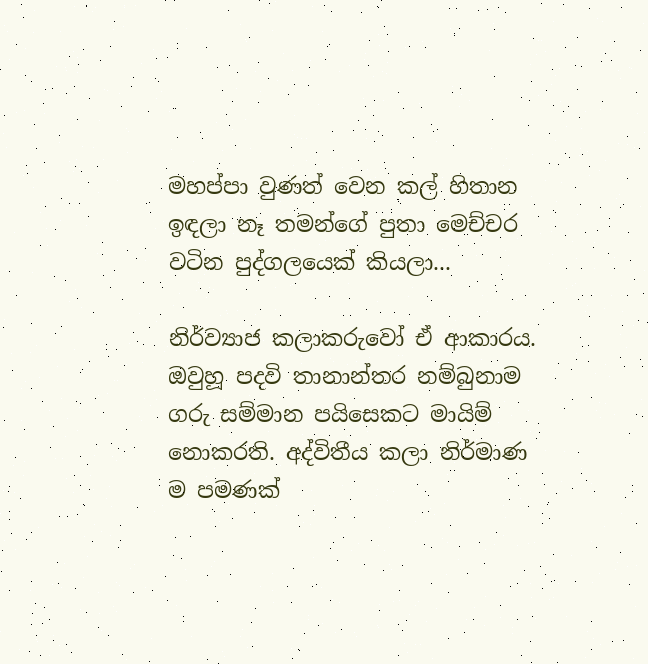මහප්පා වුණත් වෙන කල් හිතාන ඉඳලා නෑ තමන්ගේ පුතා මෙච්චර වටින පුද්ගලයෙක් කියලා...

නිර්ව්‍යාජ කලාකරුවෝ ඒ ආකාරය. ඔවුහූ පදවි තානාන්තර නම්බුනාම ගරු සම්මාන පයිසෙකට මායිම් නොකරති. අද්විතීය කලා නිර්මාණ ම පමණක්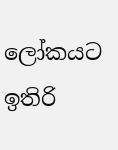ලෝකයට ඉතිරි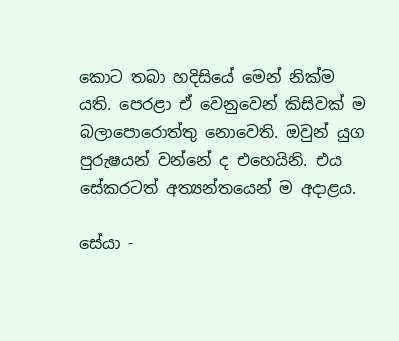කොට තබා හදිසියේ මෙන් නික්ම යති. පෙරළා ඒ වෙනුවෙන් කිසිවක් ම බලාපොරොත්තු නොවෙති. ඔවුන් යුග පුරුෂයන් වන්නේ ද එහෙයිනි. එය සේකරටත් අත්‍යන්තයෙන් ම අදාළය.

සේයා -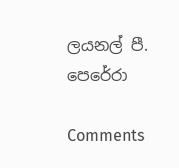ලයනල් පී. පෙරේරා

Comments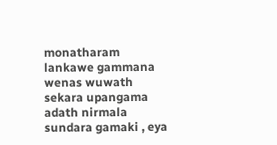monatharam lankawe gammana wenas wuwath sekara upangama adath nirmala sundara gamaki , eya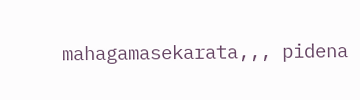mahagamasekarata,,, pidena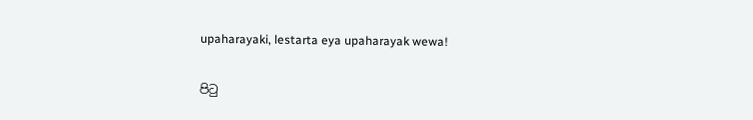upaharayaki, lestarta eya upaharayak wewa!

පිටු